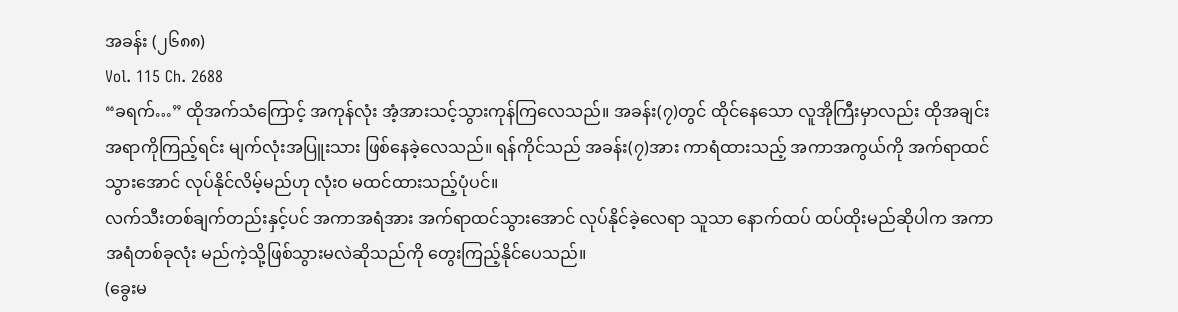အခန်း (၂၆၈၈)
Vol. 115 Ch. 2688
“ခရက်…” ထိုအက်သံကြောင့် အကုန်လုံး အံ့အားသင့်သွားကုန်ကြလေသည်။ အခန်း(၇)တွင် ထိုင်နေသော လူအိုကြီးမှာလည်း ထိုအချင်းအရာကိုကြည့်ရင်း မျက်လုံးအပြူးသား ဖြစ်နေခဲ့လေသည်။ ရန်ကိုင်သည် အခန်း(၇)အား ကာရံထားသည့် အကာအကွယ်ကို အက်ရာထင်သွားအောင် လုပ်နိုင်လိမ့်မည်ဟု လုံးဝ မထင်ထားသည့်ပုံပင်။
လက်သီးတစ်ချက်တည်းနှင့်ပင် အကာအရံအား အက်ရာထင်သွားအောင် လုပ်နိုင်ခဲ့လေရာ သူသာ နောက်ထပ် ထပ်ထိုးမည်ဆိုပါက အကာအရံတစ်ခုလုံး မည်ကဲ့သို့ဖြစ်သွားမလဲဆိုသည်ကို တွေးကြည့်နိုင်ပေသည်။
(ခွေးမ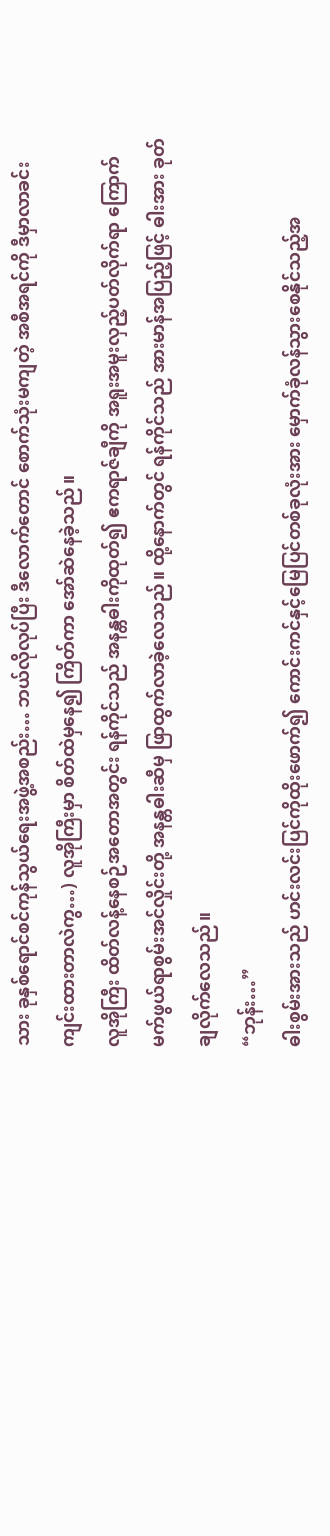သား ခုနှစ်ရောင်စင်ကုန်သွယ်ရေးအဖွဲ့အစည်း… ဘယ်လိုလုပ်ပြီး ဒီလောက်တောင် စောက်သုံးမကျတဲ့ အစီအရင်ကို ဒီမှာလာခင်းကျင်းထားတာလဲကွ…) လူအိုကြီးမှာ စိတ်ထဲမှနေ၍ ကြိတ်ကာ အော်ဆဲနေခဲ့သည်။
လူအိုကြီး ထိတ်လန့်နေစဉ်အတောအတွင်း ရန်ကိုင်သည် အနန္တဓါးကိုထုတ်၍ ဧကရာဇ်ချီကို အရူးအမူးလှည့်ပတ်လိုက်ရာ ကြောက်မက်ဖွယ်ရာစွမ်းအင်လှိုင်းတို့ အနန္တဓါးဆီမှ ဖြာထွက်လာခဲ့လေသည်။ ထို့နောက်တွင် ရန်ကိုင်သည် အားမာန်အပြည့်ဖြင့် ဓါးအား ခုတ်ချလိုက်လေသည်။
“ဘုန်း…”
ဓါးစွမ်းအားသည် ဟင်းလင်းပြင်ကိုထိုးဖောက်၍ ကောင်းကင်နှင့်မြေပြင်တစ်ခုလုံးအား မှောက်ခုံလန်သွားစေနိုင်သည့်အ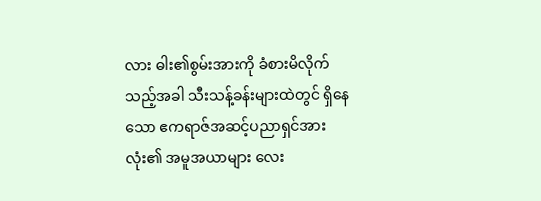လား ဓါး၏စွမ်းအားကို ခံစားမိလိုက်သည့်အခါ သီးသန့်ခန်းများထဲတွင် ရှိနေသော ဧကရာဇ်အဆင့်ပညာရှင်အားလုံး၏ အမူအယာများ လေး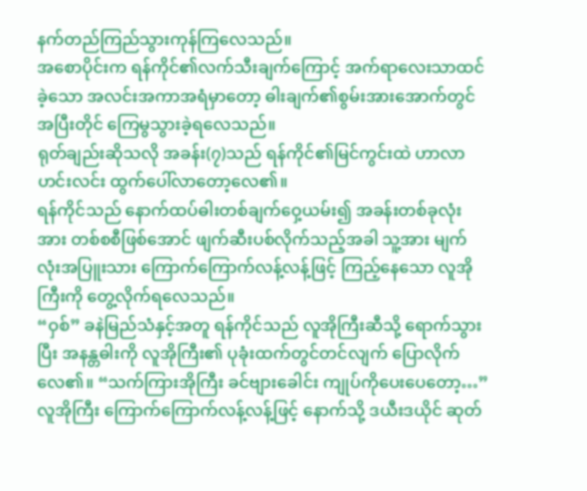နက်တည်ကြည်သွားကုန်ကြလေသည်။
အစောပိုင်းက ရန်ကိုင်၏လက်သီးချက်ကြောင့် အက်ရာလေးသာထင်ခဲ့သော အလင်းအကာအရံမှာတော့ ဓါးချက်၏စွမ်းအားအောက်တွင် အပြီးတိုင် ကြေမွသွားခဲ့ရလေသည်။
ရုတ်ချည်းဆိုသလို အခန်း(၇)သည် ရန်ကိုင်၏မြင်ကွင်းထဲ ဟာလာဟင်းလင်း ထွက်ပေါ်လာတော့လေ၏။
ရန်ကိုင်သည် နောက်ထပ်ဓါးတစ်ချက်ဝှေ့ယမ်း၍ အခန်းတစ်ခုလုံးအား တစ်စစီဖြစ်အောင် ဖျက်ဆီးပစ်လိုက်သည့်အခါ သူ့အား မျက်လုံးအပြူးသား ကြောက်ကြောက်လန့်လန့်ဖြင့် ကြည့်နေသော လူအိုကြီးကို တွေ့လိုက်ရလေသည်။
“ဝှစ်” ခနဲမြည်သံနှင့်အတူ ရန်ကိုင်သည် လူအိုကြီးဆီသို့ ရောက်သွားပြီး အနန္တဓါးကို လူအိုကြီး၏ ပုခုံးထက်တွင်တင်လျက် ပြောလိုက်လေ၏။ “သက်ကြားအိုကြီး ခင်ဗျားခေါင်း ကျုပ်ကိုပေးပေတော့…”
လူအိုကြီး ကြောက်ကြောက်လန့်လန့်ဖြင့် နောက်သို့ ဒယီးဒယိုင် ဆုတ်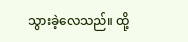သွားခဲ့လေသည်။ ထို့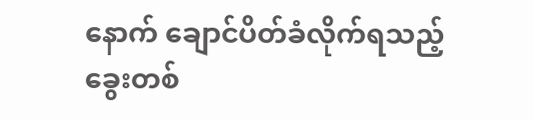နောက် ချောင်ပိတ်ခံလိုက်ရသည့် ခွေးတစ်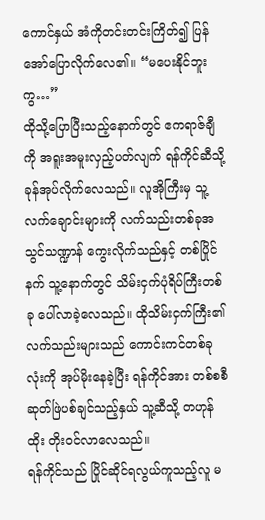ကောင်နှယ် အံကိုတင်းတင်းကြိတ်၍ ပြန်အော်ပြောလိုက်လေ၏။ “မပေးနိုင်ဘူးကွ…”
ထိုသို့ပြောပြီးသည့်နောက်တွင် ဧကရာဇ်ချီကို အရူးအမူးလှည့်ပတ်လျက် ရန်ကိုင်ဆီသို့ ခုန်အုပ်လိုက်လေသည်။ လူအိုကြီးမှ သူ့လက်ချောင်းများကို လက်သည်းတစ်ခုအသွင်သဏ္ဍာန် ကွေးလိုက်သည်နှင့် တစ်ပြိုင်နက် သူ့နောက်တွင် သိမ်းငှက်ပုံရိပ်ကြီးတစ်ခု ပေါ်လာခဲ့လေသည်။ ထိုသိမ်းငှက်ကြီး၏ လက်သည်းများသည် ကောင်းကင်တစ်ခုလုံးကို အုပ်မိုးနေခဲ့ပြီး ရန်ကိုင်အား တစ်စစီဆုတ်ဖြဲပစ်ချင်သည့်နှယ် သူ့ဆီသို့ တဟုန်ထိုး တိုးဝင်လာလေသည်။
ရန်ကိုင်သည် ပြိုင်ဆိုင်ရလွယ်ကူသည့်လူ မ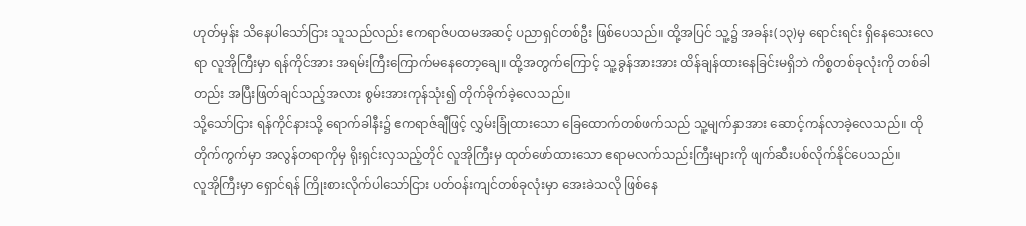ဟုတ်မှန်း သိနေပါသော်ငြား သူသည်လည်း ဧကရာဇ်ပထမအဆင့် ပညာရှင်တစ်ဦး ဖြစ်ပေသည်။ ထို့အပြင် သူ့၌ အခန်း(၁၃)မှ ရောင်းရင်း ရှိနေသေးလေရာ လူအိုကြီးမှာ ရန်ကိုင်အား အရမ်းကြီးကြောက်မနေတော့ချေ။ ထို့အတွက်ကြောင့် သူ့ခွန်အားအား ထိန်ချန်ထားနေခြင်းမရှိဘဲ ကိစ္စတစ်ခုလုံးကို တစ်ခါတည်း အပြီးဖြတ်ချင်သည့်အလား စွမ်းအားကုန်သုံး၍ တိုက်ခိုက်ခဲ့လေသည်။
သို့သော်ငြား ရန်ကိုင်နားသို့ ရောက်ခါနီး၌ ဧကရာဇ်ချီဖြင့် လွှမ်းခြုံထားသော ခြေထောက်တစ်ဖက်သည် သူ့မျက်နှာအား ဆောင့်ကန်လာခဲ့လေသည်။ ထိုတိုက်ကွက်မှာ အလွန်တရာကိုမှ ရိုးရှင်းလှသည့်တိုင် လူအိုကြီးမှ ထုတ်ဖော်ထားသော ဧရာမလက်သည်းကြီးများကို ဖျက်ဆီးပစ်လိုက်နိုင်ပေသည်။
လူအိုကြီးမှာ ရှောင်ရန် ကြိုးစားလိုက်ပါသော်ငြား ပတ်ဝန်းကျင်တစ်ခုလုံးမှာ အေးခဲသလို ဖြစ်နေ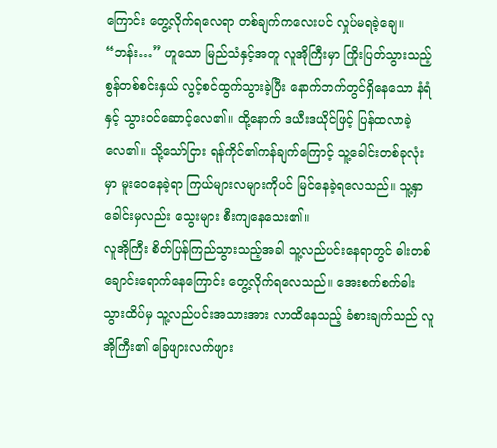ကြောင်း တွေ့လိုက်ရလေရာ တစ်ချက်ကလေးပင် လှုပ်မရခဲ့ချေ။
“ဘန်း…” ဟူသော မြည်သံနှင့်အတူ လူအိုကြီးမှာ ကြိုးပြတ်သွားသည့်စွန်တစ်စင်းနှယ် လွင့်စင်ထွက်သွားခဲ့ပြီး နောက်ဘက်တွင်ရှိနေသော နံရံနှင့် သွားဝင်ဆောင့်လေ၏။ ထို့နောက် ဒယီးဒယိုင်ဖြင့် ပြန်ထလာခဲ့လေ၏။ သို့သော်ငြား ရန်ကိုင်၏ကန်ချက်ကြောင့် သူ့ခေါင်းတစ်ခုလုံးမှာ မူးဝေနေခဲ့ရာ ကြယ်များလများကိုပင် မြင်နေခဲ့ရလေသည်။ သူ့နှာခေါင်းမှလည်း သွေးများ စီးကျနေသေး၏။
လူအိုကြီး စိတ်ပြန်ကြည်သွားသည့်အခါ သူ့လည်ပင်းနေရာတွင် ဓါးတစ်ချောင်းရောက်နေကြောင်း တွေ့လိုက်ရလေသည်။ အေးစက်စက်ဓါးသွားထိပ်မှ သူ့လည်ပင်းအသားအား လာထိနေသည့် ခံစားချက်သည် လူအိုကြီး၏ ခြေဖျားလက်ဖျား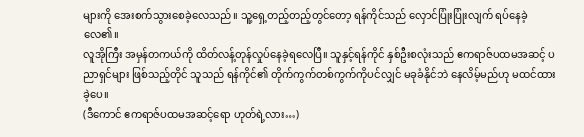များကို အေးစက်သွားစေခဲ့လေသည်။ သူ့ရှေ့တည့်တည့်တွင်တော့ ရန်ကိုင်သည် လှောင်ပြုံးပြုံးလျက် ရပ်နေခဲ့လေ၏။
လူအိုကြီး အမှန်တကယ်ကို ထိတ်လန့်တုန်လှုပ်နေခဲ့ရလေပြီ။ သူနှင့်ရန်ကိုင် နှစ်ဦးစလုံးသည် ဧကရာဇ်ပထမအဆင့် ပညာရှင်များ ဖြစ်သည့်တိုင် သူသည် ရန်ကိုင်၏ တိုက်ကွက်တစ်ကွက်ကိုပင်လျှင် မခုခံနိုင်ဘဲ နေလိမ့်မည်ဟု မထင်ထားခဲ့ပေ။
(ဒီကောင် ဧကရာဇ်ပထမအဆင့်ရော ဟုတ်ရဲ့လား…)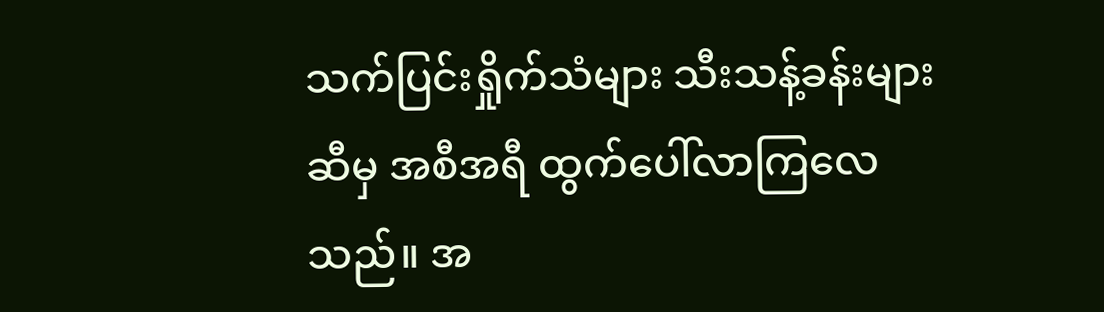သက်ပြင်းရှိုက်သံများ သီးသန့်ခန်းများဆီမှ အစီအရီ ထွက်ပေါ်လာကြလေသည်။ အ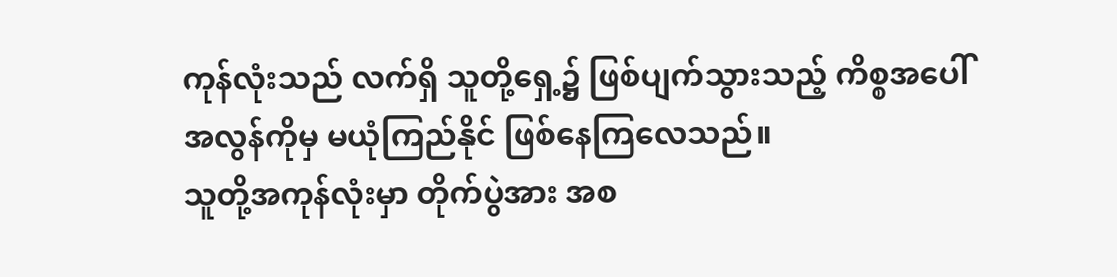ကုန်လုံးသည် လက်ရှိ သူတို့ရှေ့၌ ဖြစ်ပျက်သွားသည့် ကိစ္စအပေါ် အလွန်ကိုမှ မယုံကြည်နိုင် ဖြစ်နေကြလေသည်။
သူတို့အကုန်လုံးမှာ တိုက်ပွဲအား အစ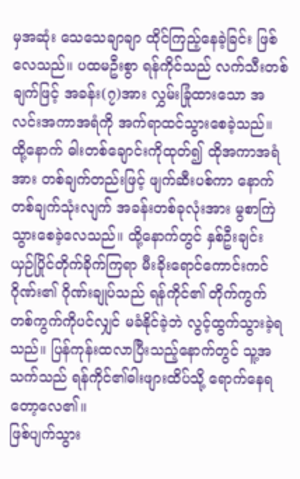မှအဆုံး သေသေချာချာ ထိုင်ကြည့်နေခဲ့ခြင်း ဖြစ်လေသည်။ ပထမဦးစွာ ရန်ကိုင်သည် လက်သီးတစ်ချက်ဖြင့် အခန်း(၇)အား လွှမ်းခြုံထားသော အလင်းအကာအရံကို အက်ရာထင်သွားစေခဲ့သည်။ ထို့နောက် ဓါးတစ်ချောင်းကိုထုတ်၍ ထိုအကာအရံအား တစ်ချက်တည်းဖြင့် ဖျက်ဆီးပစ်ကာ နောက်တစ်ချက်သုံးလျက် အခန်းတစ်ခုလုံးအား မွစာကြဲသွားစေခဲ့လေသည်။ ထို့နောက်တွင် နှစ်ဦးချင်း ယှဉ်ပြိုင်တိုက်ခိုက်ကြရာ မီးခိုးရောင်ကောင်းကင်ဂိုဏ်း၏ ဂိုဏ်းချုပ်သည် ရန်ကိုင်၏ တိုက်ကွက်တစ်ကွက်ကိုပင်လျှင် မခံနိုင်ခဲ့ဘဲ လွင့်ထွက်သွားခဲ့ရသည်။ ပြန်ကုန်းထလာပြီးသည့်နောက်တွင် သူ့အသက်သည် ရန်ကိုင်၏ဓါးဖျားထိပ်သို့ ရောက်နေရတော့လေ၏။
ဖြစ်ပျက်သွား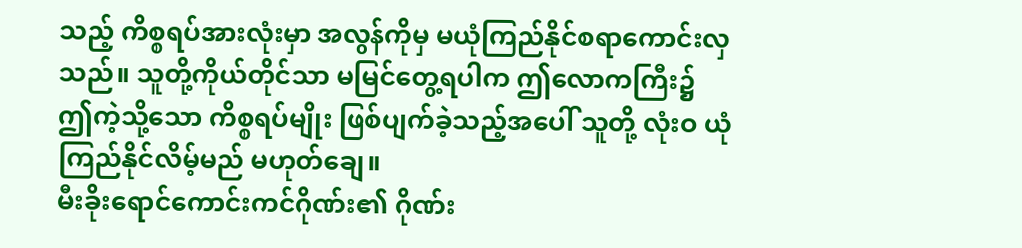သည့် ကိစ္စရပ်အားလုံးမှာ အလွန်ကိုမှ မယုံကြည်နိုင်စရာကောင်းလှသည်။ သူတို့ကိုယ်တိုင်သာ မမြင်တွေ့ရပါက ဤလောကကြီး၌ ဤကဲ့သို့သော ကိစ္စရပ်မျိုး ဖြစ်ပျက်ခဲ့သည့်အပေါ် သူတို့ လုံးဝ ယုံကြည်နိုင်လိမ့်မည် မဟုတ်ချေ။
မီးခိုးရောင်ကောင်းကင်ဂိုဏ်း၏ ဂိုဏ်း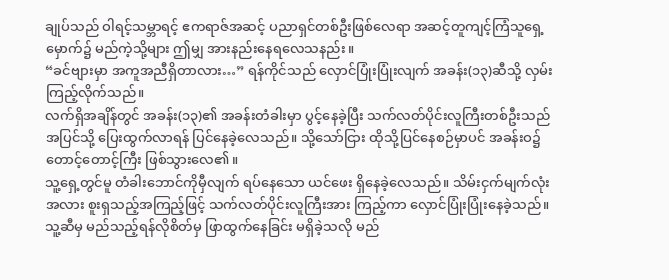ချုပ်သည် ဝါရင့်သမ္ဘာရင့် ဧကရာဇ်အဆင့် ပညာရှင်တစ်ဦးဖြစ်လေရာ အဆင့်တူကျင့်ကြံသူရှေ့မှောက်၌ မည်ကဲ့သို့များ ဤမျှ အားနည်းနေရလေသနည်း။
“ခင်ဗျားမှာ အကူအညီရှိတာလား…” ရန်ကိုင်သည် လှောင်ပြုံးပြုံးလျက် အခန်း(၁၃)ဆီသို့ လှမ်းကြည့်လိုက်သည်။
လက်ရှိအချိန်တွင် အခန်း(၁၃)၏ အခန်းတံခါးမှာ ပွင့်နေခဲ့ပြီး သက်လတ်ပိုင်းလူကြီးတစ်ဦးသည် အပြင်သို့ ပြေးထွက်လာရန် ပြင်နေခဲ့လေသည်။ သို့သော်ငြား ထိုသို့ပြင်နေစဉ်မှာပင် အခန်းဝ၌ တောင့်တောင့်ကြီး ဖြစ်သွားလေ၏။
သူ့ရှေ့တွင်မူ တံခါးဘောင်ကိုမှီလျက် ရပ်နေသော ယင်ဖေး ရှိနေခဲ့လေသည်။ သိမ်းငှက်မျက်လုံးအလား စူးရှသည့်အကြည့်ဖြင့် သက်လတ်ပိုင်းလူကြီးအား ကြည့်ကာ လှောင်ပြုံးပြုံးနေခဲ့သည်။
သူ့ဆီမှ မည်သည့်ရန်လိုစိတ်မှ ဖြာထွက်နေခြင်း မရှိခဲ့သလို မည်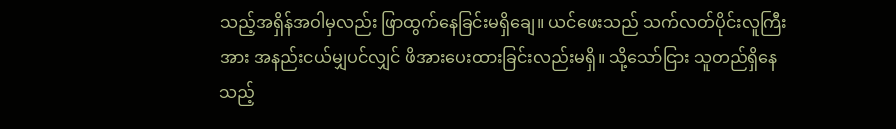သည့်အရှိန်အဝါမှလည်း ဖြာထွက်နေခြင်းမရှိချေ။ ယင်ဖေးသည် သက်လတ်ပိုင်းလူကြီးအား အနည်းငယ်မျှပင်လျှင် ဖိအားပေးထားခြင်းလည်းမရှိ။ သို့သော်ငြား သူတည်ရှိနေသည့်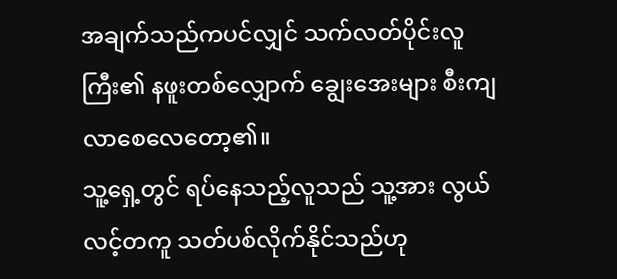အချက်သည်ကပင်လျှင် သက်လတ်ပိုင်းလူကြီး၏ နဖူးတစ်လျှောက် ချွေးအေးများ စီးကျလာစေလေတော့၏။
သူ့ရှေ့တွင် ရပ်နေသည့်လူသည် သူ့အား လွယ်လင့်တကူ သတ်ပစ်လိုက်နိုင်သည်ဟု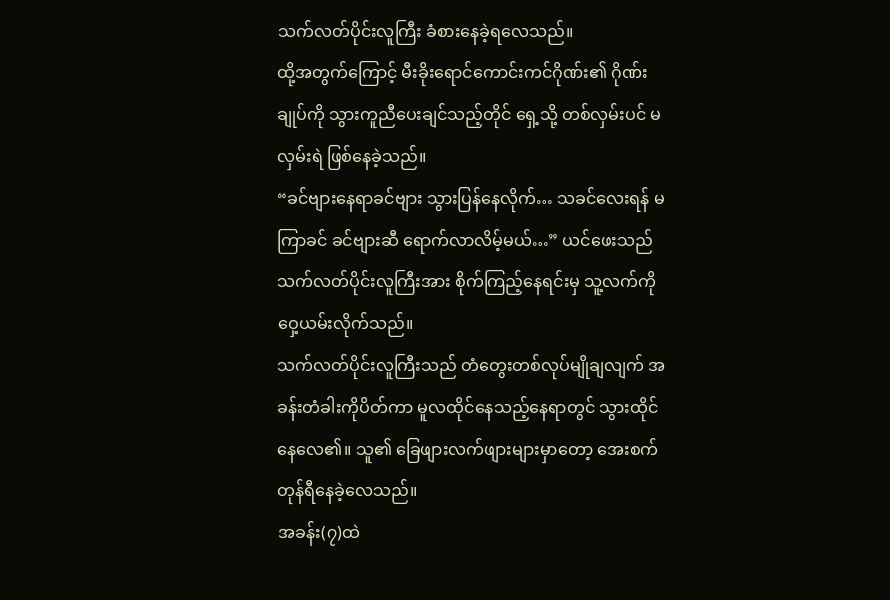သက်လတ်ပိုင်းလူကြီး ခံစားနေခဲ့ရလေသည်။
ထို့အတွက်ကြောင့် မီးခိုးရောင်ကောင်းကင်ဂိုဏ်း၏ ဂိုဏ်းချုပ်ကို သွားကူညီပေးချင်သည့်တိုင် ရှေ့သို့ တစ်လှမ်းပင် မလှမ်းရဲ ဖြစ်နေခဲ့သည်။
“ခင်ဗျားနေရာခင်ဗျား သွားပြန်နေလိုက်… သခင်လေးရန် မကြာခင် ခင်ဗျားဆီ ရောက်လာလိမ့်မယ်…” ယင်ဖေးသည် သက်လတ်ပိုင်းလူကြီးအား စိုက်ကြည့်နေရင်းမှ သူ့လက်ကိုဝှေ့ယမ်းလိုက်သည်။
သက်လတ်ပိုင်းလူကြီးသည် တံတွေးတစ်လုပ်မျိုချလျက် အခန်းတံခါးကိုပိတ်ကာ မူလထိုင်နေသည့်နေရာတွင် သွားထိုင်နေလေ၏။ သူ၏ ခြေဖျားလက်ဖျားများမှာတော့ အေးစက်တုန်ရီနေခဲ့လေသည်။
အခန်း(၇)ထဲ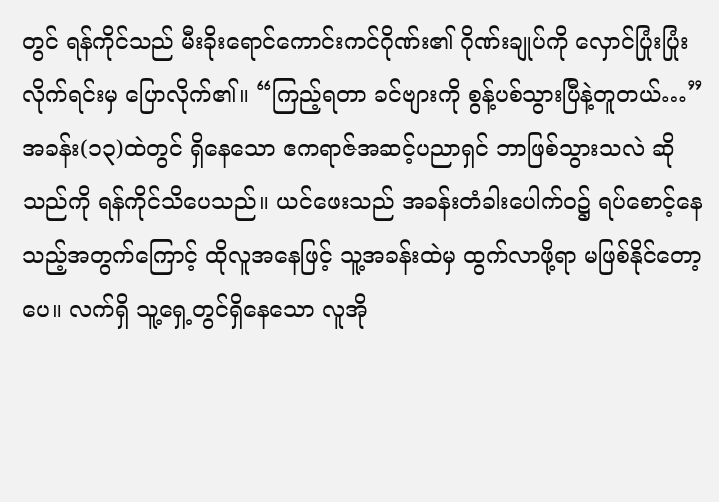တွင် ရန်ကိုင်သည် မီးခိုးရောင်ကောင်းကင်ဂိုဏ်း၏ ဂိုဏ်းချုပ်ကို လှောင်ပြုံးပြုံးလိုက်ရင်းမှ ပြောလိုက်၏။ “ကြည့်ရတာ ခင်ဗျားကို စွန့်ပစ်သွားပြီနဲ့တူတယ်…”
အခန်း(၁၃)ထဲတွင် ရှိနေသော ဧကရာဇ်အဆင့်ပညာရှင် ဘာဖြစ်သွားသလဲ ဆိုသည်ကို ရန်ကိုင်သိပေသည်။ ယင်ဖေးသည် အခန်းတံခါးပေါက်ဝ၌ ရပ်စောင့်နေသည့်အတွက်ကြောင့် ထိုလူအနေဖြင့် သူ့အခန်းထဲမှ ထွက်လာဖို့ရာ မဖြစ်နိုင်တော့ပေ။ လက်ရှိ သူ့ရှေ့တွင်ရှိနေသော လူအို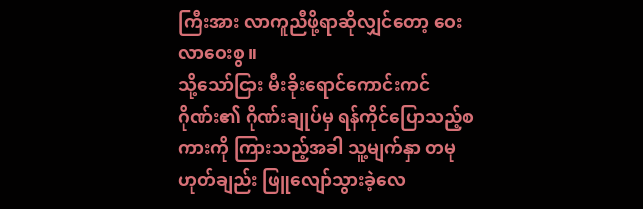ကြီးအား လာကူညီဖို့ရာဆိုလျှင်တော့ ဝေးလာဝေးစွ။
သို့သော်ငြား မီးခိုးရောင်ကောင်းကင်ဂိုဏ်း၏ ဂိုဏ်းချုပ်မှ ရန်ကိုင်ပြောသည့်စကားကို ကြားသည့်အခါ သူ့မျက်နှာ တမုဟုတ်ချည်း ဖြူလျော်သွားခဲ့လေ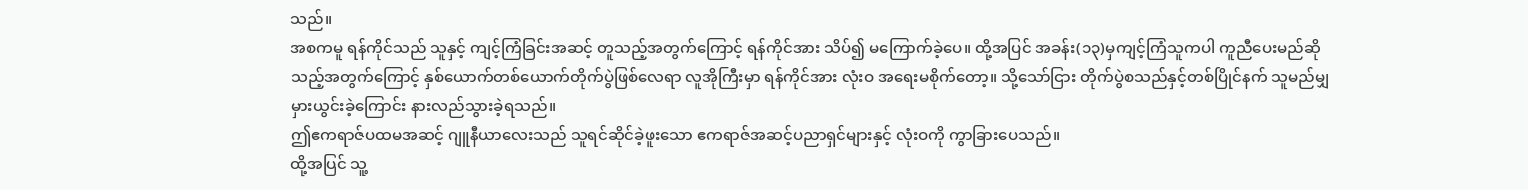သည်။
အစကမူ ရန်ကိုင်သည် သူနှင့် ကျင့်ကြံခြင်းအဆင့် တူသည့်အတွက်ကြောင့် ရန်ကိုင်အား သိပ်၍ မကြောက်ခဲ့ပေ။ ထို့အပြင် အခန်း(၁၃)မှကျင့်ကြံသူကပါ ကူညီပေးမည်ဆိုသည့်အတွက်ကြောင့် နှစ်ယောက်တစ်ယောက်တိုက်ပွဲဖြစ်လေရာ လူအိုကြီးမှာ ရန်ကိုင်အား လုံးဝ အရေးမစိုက်တော့။ သို့သော်ငြား တိုက်ပွဲစသည်နှင့်တစ်ပြိုင်နက် သူမည်မျှမှားယွင်းခဲ့ကြောင်း နားလည်သွားခဲ့ရသည်။
ဤဧကရာဇ်ပထမအဆင့် ဂျူနီယာလေးသည် သူရင်ဆိုင်ခဲ့ဖူးသော ဧကရာဇ်အဆင့်ပညာရှင်များနှင့် လုံးဝကို ကွာခြားပေသည်။
ထို့အပြင် သူ့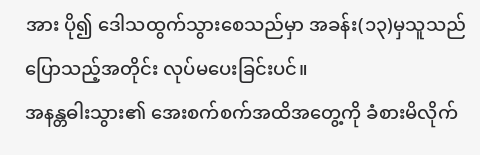အား ပို၍ ဒေါသထွက်သွားစေသည်မှာ အခန်း(၁၃)မှသူသည် ပြောသည့်အတိုင်း လုပ်မပေးခြင်းပင်။
အနန္တဓါးသွား၏ အေးစက်စက်အထိအတွေ့ကို ခံစားမိလိုက်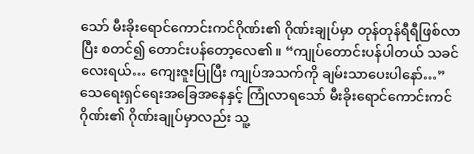သော် မီးခိုးရောင်ကောင်းကင်ဂိုဏ်း၏ ဂိုဏ်းချုပ်မှာ တုန်တုန်ရီရီဖြစ်လာပြီး စတင်၍ တောင်းပန်တော့လေ၏။ “ကျုပ်တောင်းပန်ပါတယ် သခင်လေးရယ်… ကျေးဇူးပြုပြီး ကျုပ်အသက်ကို ချမ်းသာပေးပါနော်…”
သေရေးရှင်ရေးအခြေအနေနှင့် ကြုံလာရသော် မီးခိုးရောင်ကောင်းကင်ဂိုဏ်း၏ ဂိုဏ်းချုပ်မှာလည်း သူ့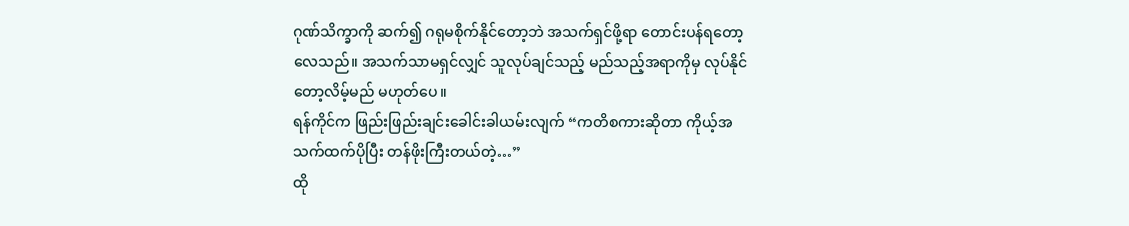ဂုဏ်သိက္ခာကို ဆက်၍ ဂရုမစိုက်နိုင်တော့ဘဲ အသက်ရှင်ဖို့ရာ တောင်းပန်ရတော့လေသည်။ အသက်သာမရှင်လျှင် သူလုပ်ချင်သည့် မည်သည့်အရာကိုမှ လုပ်နိုင်တော့လိမ့်မည် မဟုတ်ပေ။
ရန်ကိုင်က ဖြည်းဖြည်းချင်းခေါင်းခါယမ်းလျက် “ကတိစကားဆိုတာ ကိုယ့်အသက်ထက်ပိုပြီး တန်ဖိုးကြီးတယ်တဲ့…”
ထို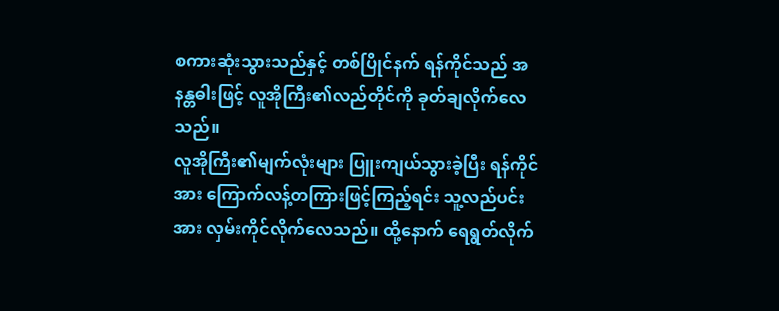စကားဆုံးသွားသည်နှင့် တစ်ပြိုင်နက် ရန်ကိုင်သည် အနန္တဓါးဖြင့် လူအိုကြီး၏လည်တိုင်ကို ခုတ်ချလိုက်လေသည်။
လူအိုကြီး၏မျက်လုံးများ ပြူးကျယ်သွားခဲ့ပြီး ရန်ကိုင်အား ကြောက်လန့်တကြားဖြင့်ကြည့်ရင်း သူ့လည်ပင်းအား လှမ်းကိုင်လိုက်လေသည်။ ထို့နောက် ရေရွတ်လိုက်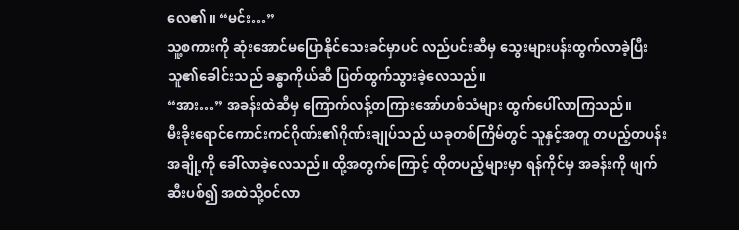လေ၏။ “မင်း…”
သူ့စကားကို ဆုံးအောင်မပြောနိုင်သေးခင်မှာပင် လည်ပင်းဆီမှ သွေးများပန်းထွက်လာခဲ့ပြီး သူ၏ခေါင်းသည် ခန္ဓာကိုယ်ဆီ ပြတ်ထွက်သွားခဲ့လေသည်။
“အား…” အခန်းထဲဆီမှ ကြောက်လန့်တကြားအော်ဟစ်သံများ ထွက်ပေါ်လာကြသည်။
မီးခိုးရောင်ကောင်းကင်ဂိုဏ်း၏ဂိုဏ်းချုပ်သည် ယခုတစ်ကြိမ်တွင် သူနှင့်အတူ တပည့်တပန်းအချို့ကို ခေါ်လာခဲ့လေသည်။ ထို့အတွက်ကြောင့် ထိုတပည့်များမှာ ရန်ကိုင်မှ အခန်းကို ဖျက်ဆီးပစ်၍ အထဲသို့ဝင်လာ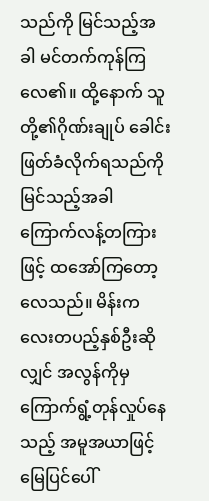သည်ကို မြင်သည့်အခါ မင်တက်ကုန်ကြလေ၏။ ထို့နောက် သူတို့၏ဂိုဏ်းချုပ် ခေါင်းဖြတ်ခံလိုက်ရသည်ကို မြင်သည့်အခါ ကြောက်လန့်တကြားဖြင့် ထအော်ကြတော့လေသည်။ မိန်းကလေးတပည့်နှစ်ဦးဆိုလျှင် အလွန်ကိုမှ ကြောက်ရွံ့တုန်လှုပ်နေသည့် အမူအယာဖြင့် မြေပြင်ပေါ်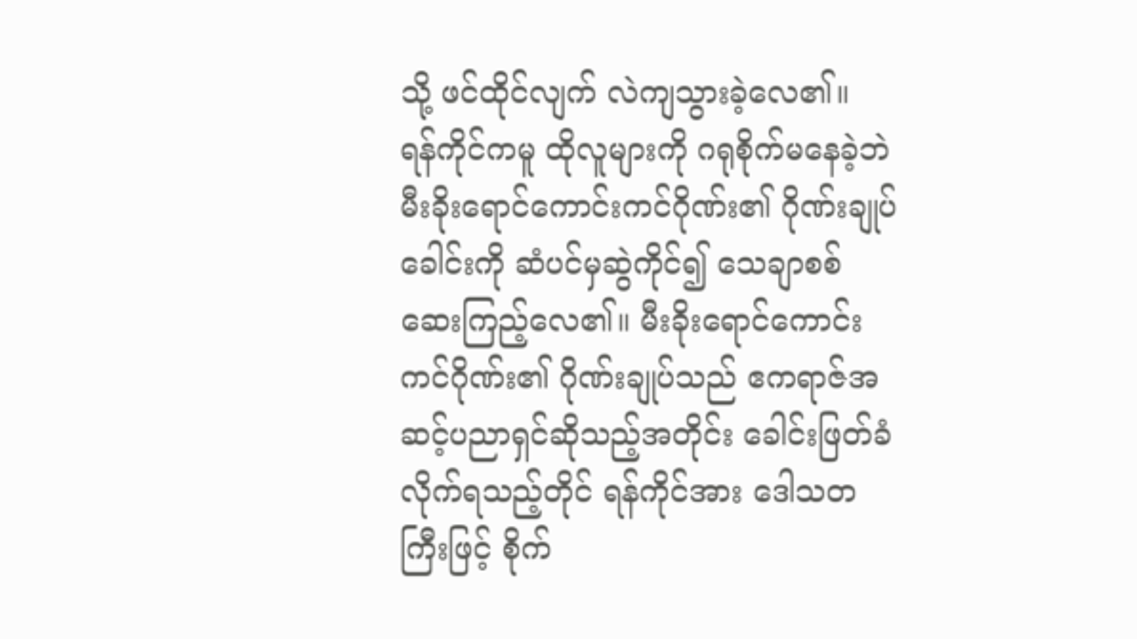သို့ ဖင်ထိုင်လျက် လဲကျသွားခဲ့လေ၏။
ရန်ကိုင်ကမူ ထိုလူများကို ဂရုစိုက်မနေခဲ့ဘဲ မီးခိုးရောင်ကောင်းကင်ဂိုဏ်း၏ ဂိုဏ်းချုပ်ခေါင်းကို ဆံပင်မှဆွဲကိုင်၍ သေချာစစ်ဆေးကြည့်လေ၏။ မီးခိုးရောင်ကောင်းကင်ဂိုဏ်း၏ ဂိုဏ်းချုပ်သည် ဧကရာဇ်အဆင့်ပညာရှင်ဆိုသည့်အတိုင်း ခေါင်းဖြတ်ခံလိုက်ရသည့်တိုင် ရန်ကိုင်အား ဒေါသတကြီးဖြင့် စိုက်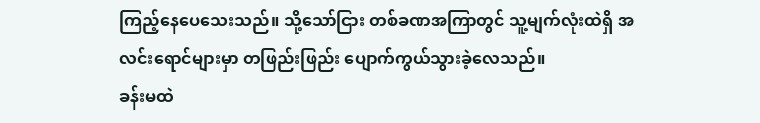ကြည့်နေပေသေးသည်။ သို့သော်ငြား တစ်ခဏအကြာတွင် သူ့မျက်လုံးထဲရှိ အလင်းရောင်များမှာ တဖြည်းဖြည်း ပျောက်ကွယ်သွားခဲ့လေသည်။
ခန်းမထဲ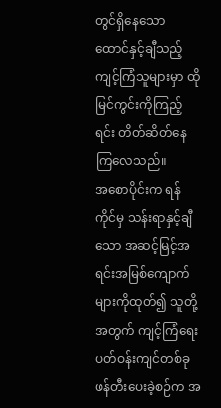တွင်ရှိနေသော ထောင်နှင့်ချီသည့် ကျင့်ကြံသူများမှာ ထိုမြင်ကွင်းကိုကြည့်ရင်း တိတ်ဆိတ်နေကြလေသည်။
အစောပိုင်းက ရန်ကိုင်မှ သန်းရာနှင့်ချီသော အဆင့်မြင့်အရင်းအမြစ်ကျောက်များကိုထုတ်၍ သူတို့အတွက် ကျင့်ကြံရေးပတ်ဝန်းကျင်တစ်ခု ဖန်တီးပေးခဲ့စဉ်က အ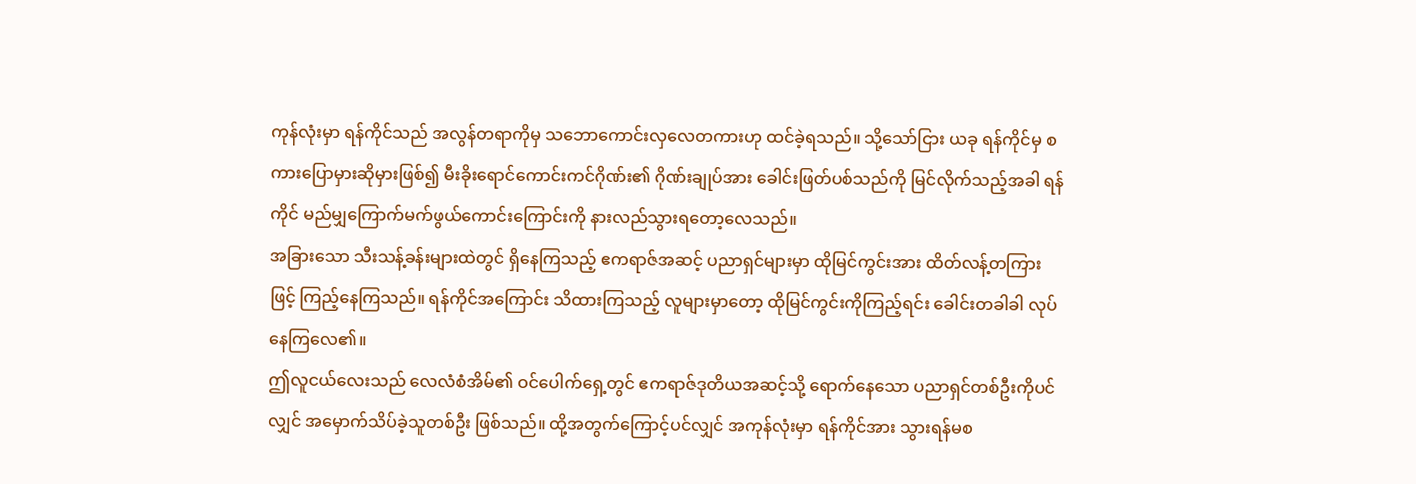ကုန်လုံးမှာ ရန်ကိုင်သည် အလွန်တရာကိုမှ သဘောကောင်းလှလေတကားဟု ထင်ခဲ့ရသည်။ သို့သော်ငြား ယခု ရန်ကိုင်မှ စကားပြောမှားဆိုမှားဖြစ်၍ မီးခိုးရောင်ကောင်းကင်ဂိုဏ်း၏ ဂိုဏ်းချုပ်အား ခေါင်းဖြတ်ပစ်သည်ကို မြင်လိုက်သည့်အခါ ရန်ကိုင် မည်မျှကြောက်မက်ဖွယ်ကောင်းကြောင်းကို နားလည်သွားရတော့လေသည်။
အခြားသော သီးသန့်ခန်းများထဲတွင် ရှိနေကြသည့် ဧကရာဇ်အဆင့် ပညာရှင်များမှာ ထိုမြင်ကွင်းအား ထိတ်လန့်တကြားဖြင့် ကြည့်နေကြသည်။ ရန်ကိုင်အကြောင်း သိထားကြသည့် လူများမှာတော့ ထိုမြင်ကွင်းကိုကြည့်ရင်း ခေါင်းတခါခါ လုပ်နေကြလေ၏။
ဤလူငယ်လေးသည် လေလံစံအိမ်၏ ဝင်ပေါက်ရှေ့တွင် ဧကရာဇ်ဒုတိယအဆင့်သို့ ရောက်နေသော ပညာရှင်တစ်ဦးကိုပင်လျှင် အမှောက်သိပ်ခဲ့သူတစ်ဦး ဖြစ်သည်။ ထို့အတွက်ကြောင့်ပင်လျှင် အကုန်လုံးမှာ ရန်ကိုင်အား သွားရန်မစ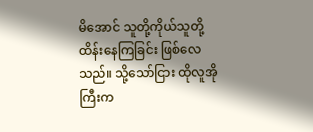မိအောင် သူတို့ကိုယ်သူတို့ ထိန်းနေကြခြင်း ဖြစ်လေသည်။ သို့သော်ငြား ထိုလူအိုကြီးက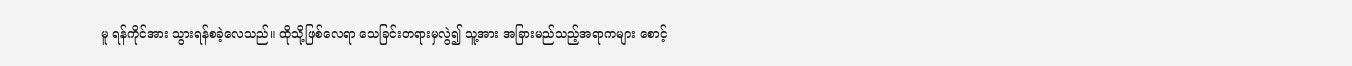မူ ရန်ကိုင်အား သွားရန်စခဲ့လေသည်။ ထိုသို့ဖြစ်လေရာ သေခြင်းတရားမှလွဲ၍ သူ့အား အခြားမည်သည့်အရာကများ စောင့်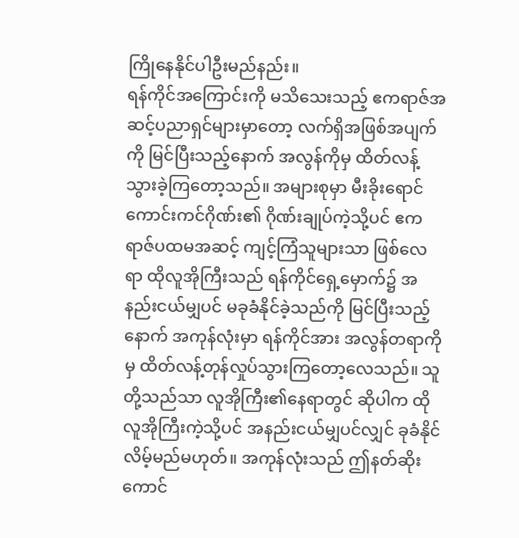ကြိုနေနိုင်ပါဦးမည်နည်း။
ရန်ကိုင်အကြောင်းကို မသိသေးသည့် ဧကရာဇ်အဆင့်ပညာရှင်များမှာတော့ လက်ရှိအဖြစ်အပျက်ကို မြင်ပြီးသည့်နောက် အလွန်ကိုမှ ထိတ်လန့်သွားခဲ့ကြတော့သည်။ အများစုမှာ မီးခိုးရောင်ကောင်းကင်ဂိုဏ်း၏ ဂိုဏ်းချုပ်ကဲ့သို့ပင် ဧကရာဇ်ပထမအဆင့် ကျင့်ကြံသူများသာ ဖြစ်လေရာ ထိုလူအိုကြီးသည် ရန်ကိုင်ရှေ့မှောက်၌ အနည်းငယ်မျှပင် မခုခံနိုင်ခဲ့သည်ကို မြင်ပြီးသည့်နောက် အကုန်လုံးမှာ ရန်ကိုင်အား အလွန်တရာကိုမှ ထိတ်လန့်တုန်လှုပ်သွားကြတော့လေသည်။ သူတို့သည်သာ လူအိုကြီး၏နေရာတွင် ဆိုပါက ထိုလူအိုကြီးကဲ့သို့ပင် အနည်းငယ်မျှပင်လျှင် ခုခံနိုင်လိမ့်မည်မဟုတ်။ အကုန်လုံးသည် ဤနတ်ဆိုးကောင်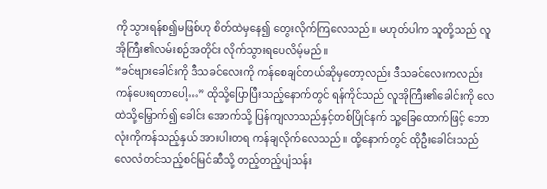ကို သွားရန်စ၍မဖြစ်ဟု စိတ်ထဲမှနေ၍ တွေးလိုက်ကြလေသည်။ မဟုတ်ပါက သူတို့သည် လူအိုကြီး၏လမ်းစဉ်အတိုင်း လိုက်သွားရပေလိမ့်မည်။
“ခင်ဗျားခေါင်းကို ဒီသခင်လေးကို ကန်စေချင်တယ်ဆိုမှတော့လည်း ဒီသခင်လေးကလည်း ကန်ပေးရတာပေါ့…” ထိုသို့ပြောပြီးသည့်နောက်တွင် ရန်ကိုင်သည် လူအိုကြီး၏ခေါင်းကို လေထဲသို့မြှောက်၍ ခေါင်း အောက်သို့ ပြန်ကျလာသည်နှင့်တစ်ပြိုင်နက် သူ့ခြေထောက်ဖြင့် ဘောလုံးကိုကန်သည့်နှယ် အားပါးတရ ကန်ချလိုက်လေသည်။ ထို့နောက်တွင် ထိုဦးခေါင်းသည် လေလံတင်သည့်စင်မြင်ဆီသို့ တည့်တည့်ပျံသန်း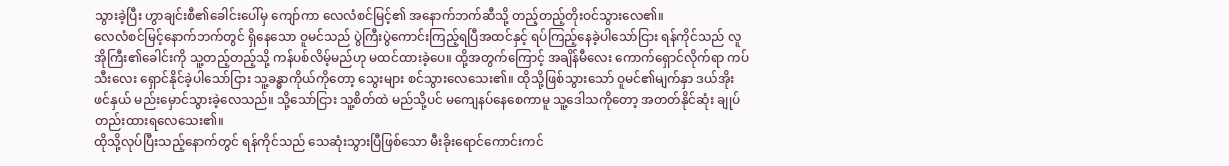သွားခဲ့ပြီး ဟွာချင်းစီ၏ခေါင်းပေါ်မှ ကျော်ကာ လေလံစင်မြင့်၏ အနောက်ဘက်ဆီသို့ တည့်တည့်တိုးဝင်သွားလေ၏။
လေလံစင်မြင့်နောက်ဘက်တွင် ရှိနေသော ဝူမင်သည် ပွဲကြီးပွဲကောင်းကြည့်ရပြီအထင်နှင့် ရပ်ကြည့်နေခဲ့ပါသော်ငြား ရန်ကိုင်သည် လူအိုကြီး၏ခေါင်းကို သူ့တည့်တည့်သို့ ကန်ပစ်လိမ့်မည်ဟု မထင်ထားခဲ့ပေ။ ထို့အတွက်ကြောင့် အချိန်မီလေး ကောက်ရှောင်လိုက်ရာ ကပ်သီးလေး ရှောင်နိုင်ခဲ့ပါသော်ငြား သူ့ခန္ဓာကိုယ်ကိုတော့ သွေးများ စင်သွားလေသေး၏။ ထိုသို့ဖြစ်သွားသော် ဝူမင်၏မျက်နှာ ဒယ်အိုးဖင်နှယ် မည်းမှောင်သွားခဲ့လေသည်။ သို့သော်ငြား သူ့စိတ်ထဲ မည်သို့ပင် မကျေနပ်နေစေကာမူ သူ့ဒေါသကိုတော့ အတတ်နိုင်ဆုံး ချုပ်တည်းထားရလေသေး၏။
ထိုသို့လုပ်ပြီးသည့်နောက်တွင် ရန်ကိုင်သည် သေဆုံးသွားပြီဖြစ်သော မီးခိုးရောင်ကောင်းကင်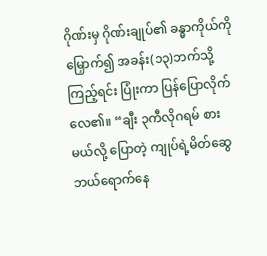ဂိုဏ်းမှ ဂိုဏ်းချုပ်၏ ခန္ဓာကိုယ်ကိုမြှောက်၍ အခန်း(၁၃)ဘက်သို့ကြည့်ရင်း ပြုံးကာ ပြန်ပြောလိုက်လေ၏။ “ချီး ၃ကီလိုဂရမ် စားမယ်လို့ ပြောတဲ့ ကျုပ်ရဲ့မိတ်ဆွေ ဘယ်ရောက်နေ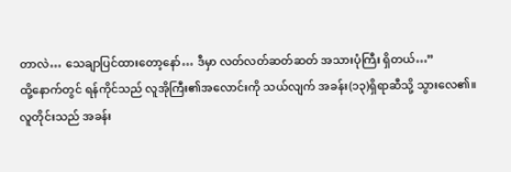တာလဲ… သေချာပြင်ထားတော့နော်… ဒီမှာ လတ်လတ်ဆတ်ဆတ် အသားပုံကြီး ရှိတယ်…”
ထို့နောက်တွင် ရန်ကိုင်သည် လူအိုကြီး၏အလောင်းကို သယ်လျက် အခန်း(၁၃)ရှိရာဆီသို့ သွားလေ၏။
လူတိုင်းသည် အခန်း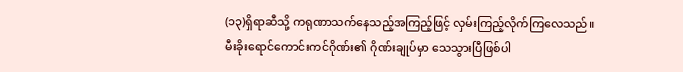(၁၃)ရှိရာဆီသို့ ကရုဏာသက်နေသည့်အကြည့်ဖြင့် လှမ်းကြည့်လိုက်ကြလေသည်။
မီးခိုးရောင်ကောင်းကင်ဂိုဏ်း၏ ဂိုဏ်းချုပ်မှာ သေသွားပြီဖြစ်ပါ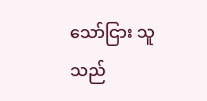သော်ငြား သူသည်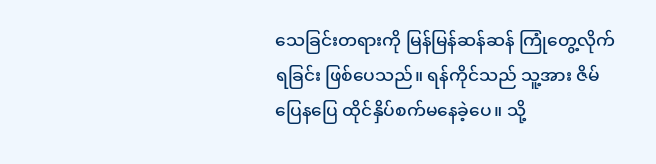သေခြင်းတရားကို မြန်မြန်ဆန်ဆန် ကြုံတွေ့လိုက်ရခြင်း ဖြစ်ပေသည်။ ရန်ကိုင်သည် သူ့အား ဇိမ်ပြေနပြေ ထိုင်နှိပ်စက်မနေခဲ့ပေ။ သို့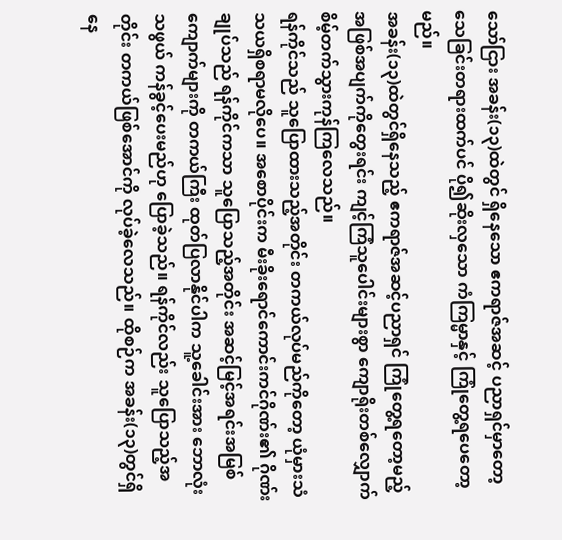သော်ငြား အခန်း(၁၃)ထဲတွင် ရှိနေသော ဧကရာဇ်အဆင့် ပညာရှင်မှာတော့ သေခြင်းတရားထက်ပင် ပို၍ဆိုးလှသော ကံကြမ္မာနှင့် ကြုံတွေ့ရပေတော့မည်။
အခန်း(၁၃)ထဲတွင်ရှိနေသည့် ဧကရာဇ်အဆင့်ပညာရှင် ကြုံတွေ့ရတော့မည့် အဖြစ်အပျက်ကိုတွေးရင်း ကျင့်ကြံသူပေါင်းများစွာ ကျောရိုးတစ်လျှောက် စိမ့်တက်သွားကုန်ကြလေသည်။
ရန်ကိုင်သည် သူပြောထားသည့်အတိုင်း တကယ်လုပ်မည်ကိုတော့ ယုံမှားသံသယရှိစရာမလိုပေ။ အစောပိုင်းက မီးခိုးရောင်ကောင်းကင်ဂိုဏ်း၏ ဂိုဏ်းချုပ်သည် ရန်ကိုင်ကသာ သူပြောသည့်အတိုင်း အဆင့်မြင့်အရင်းအမြစ်ကျောက်များကို တကယ်ကြီး ထုတ်ပြလာနိုင်ပါက သူ့ခေါင်းအား ဘောလုံးသဖွယ် ကန်ခွင့်ပေးမည်ဟု ပြောခဲ့သည်။ ရန်ကိုင်လည်း သူပြောသည့်အတိုင်း တကယ်ဖြစ်အောင်ကို လုပ်ခဲ့လေသည်။ ထိုစဉ်က အခန်း(၁၃)တွင်ရှိနေ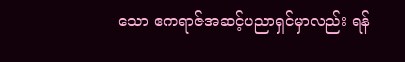သော ဧကရာဇ်အဆင့်ပညာရှင်မှာလည်း ရန်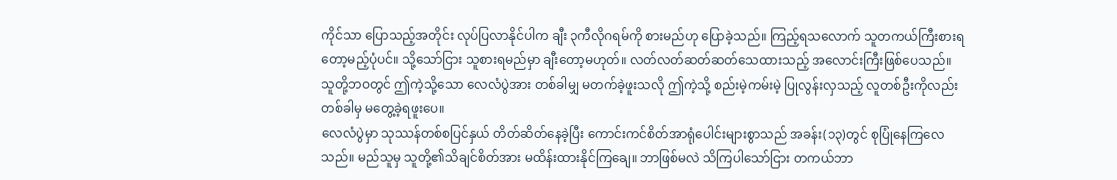ကိုင်သာ ပြောသည့်အတိုင်း လုပ်ပြလာနိုင်ပါက ချီး ၃ကီလိုဂရမ်ကို စားမည်ဟု ပြောခဲ့သည်။ ကြည့်ရသလောက် သူတကယ်ကြီးစားရတော့မည့်ပုံပင်။ သို့သော်ငြား သူစားရမည်မှာ ချီးတော့မဟုတ်။ လတ်လတ်ဆတ်ဆတ်သေထားသည့် အလောင်းကြီးဖြစ်ပေသည်။
သူတို့ဘဝတွင် ဤကဲ့သို့သော လေလံပွဲအား တစ်ခါမျှ မတက်ခဲ့ဖူးသလို ဤကဲ့သို့ စည်းမဲ့ကမ်းမဲ့ ပြုလွန်းလှသည့် လူတစ်ဦးကိုလည်း တစ်ခါမှ မတွေ့ခဲ့ရဖူးပေ။
လေလံပွဲမှာ သုဿန်တစ်စပြင်နှယ် တိတ်ဆိတ်နေခဲ့ပြီး ကောင်းကင်စိတ်အာရုံပေါင်းများစွာသည် အခန်း(၁၃)တွင် စုပြုံနေကြလေသည်။ မည်သူမှ သူတို့၏သိချင်စိတ်အား မထိန်းထားနိုင်ကြချေ။ ဘာဖြစ်မလဲ သိကြပါသော်ငြား တကယ်ဘာ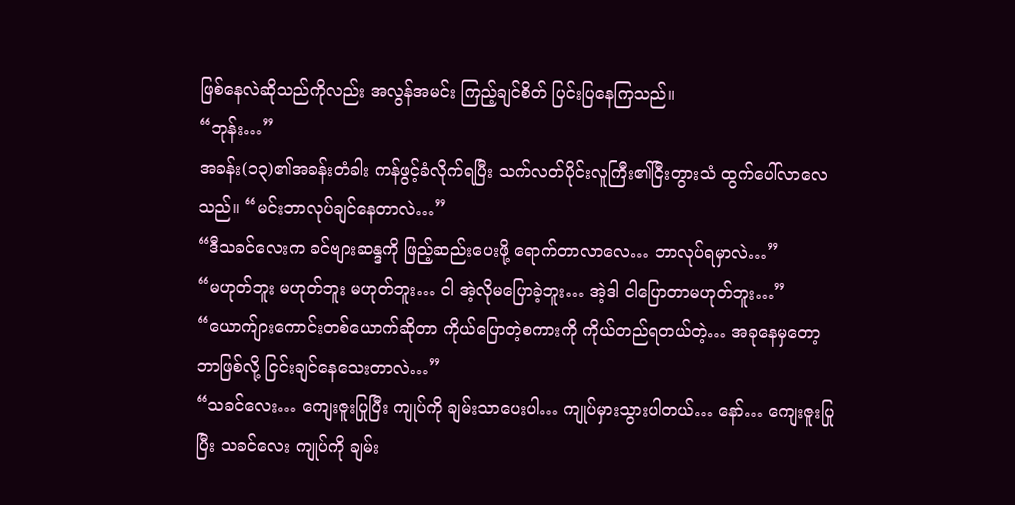ဖြစ်နေလဲဆိုသည်ကိုလည်း အလွန်အမင်း ကြည့်ချင်စိတ် ပြင်းပြနေကြသည်။
“ဘုန်း…”
အခန်း(၁၃)၏အခန်းတံခါး ကန်ဖွင့်ခံလိုက်ရပြီး သက်လတ်ပိုင်းလူကြီး၏ငြီးတွားသံ ထွက်ပေါ်လာလေသည်။ “မင်းဘာလုပ်ချင်နေတာလဲ…”
“ဒီသခင်လေးက ခင်ဗျားဆန္ဒကို ဖြည့်ဆည်းပေးဖို့ ရောက်တာလာလေ… ဘာလုပ်ရမှာလဲ…”
“မဟုတ်ဘူး မဟုတ်ဘူး မဟုတ်ဘူး… ငါ အဲ့လိုမပြောခဲ့ဘူး… အဲ့ဒါ ငါပြောတာမဟုတ်ဘူး…”
“ယောက်ျားကောင်းတစ်ယောက်ဆိုတာ ကိုယ်ပြောတဲ့စကားကို ကိုယ်တည်ရတယ်တဲ့… အခုနေမှတော့ ဘာဖြစ်လို့ ငြင်းချင်နေသေးတာလဲ…”
“သခင်လေး… ကျေးဇူးပြုပြီး ကျုပ်ကို ချမ်းသာပေးပါ… ကျုပ်မှားသွားပါတယ်… နော်… ကျေးဇူးပြုပြီး သခင်လေး ကျုပ်ကို ချမ်း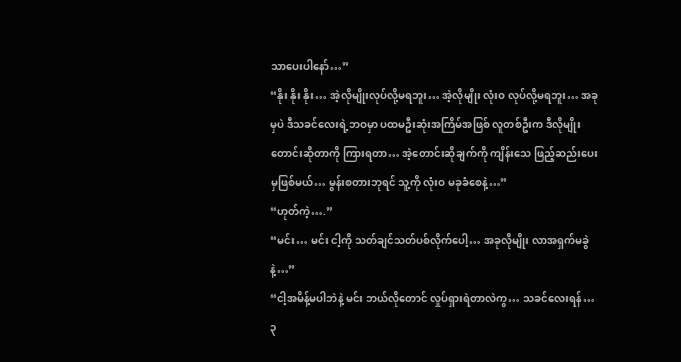သာပေးပါနော်…”
“နိုး နိုး နိုး… အဲ့လိုမျိုးလုပ်လို့မရဘူး… အဲ့လိုမျိုး လုံးဝ လုပ်လို့မရဘူး… အခုမှပဲ ဒီသခင်လေးရဲ့ဘဝမှာ ပထမဦးဆုံးအကြိမ်အဖြစ် လူတစ်ဦးက ဒီလိုမျိုးတောင်းဆိုတာကို ကြားရတာ… အဲ့တောင်းဆိုချက်ကို ကျိန်းသေ ဖြည့်ဆည်းပေးမှဖြစ်မယ်… မွန်းစတားဘုရင် သူ့ကို လုံးဝ မခုခံစေနဲ့…”
“ဟုတ်ကဲ့….”
“မင်း… မင်း ငါ့ကို သတ်ချင်သတ်ပစ်လိုက်ပေါ့… အခုလိုမျိုး လာအရှက်မခွဲနဲ့…”
“ငါ့အမိန့်မပါဘဲနဲ့ မင်း ဘယ်လိုတောင် လှုပ်ရှားရဲတာလဲကွ… သခင်လေးရန်… ၃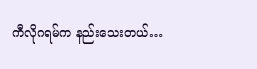ကီလိုဂရမ်က နည်းသေးတယ်…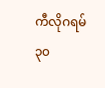ကီလိုဂရမ်၃၀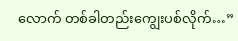လောက် တစ်ခါတည်းကျွေးပစ်လိုက်…”